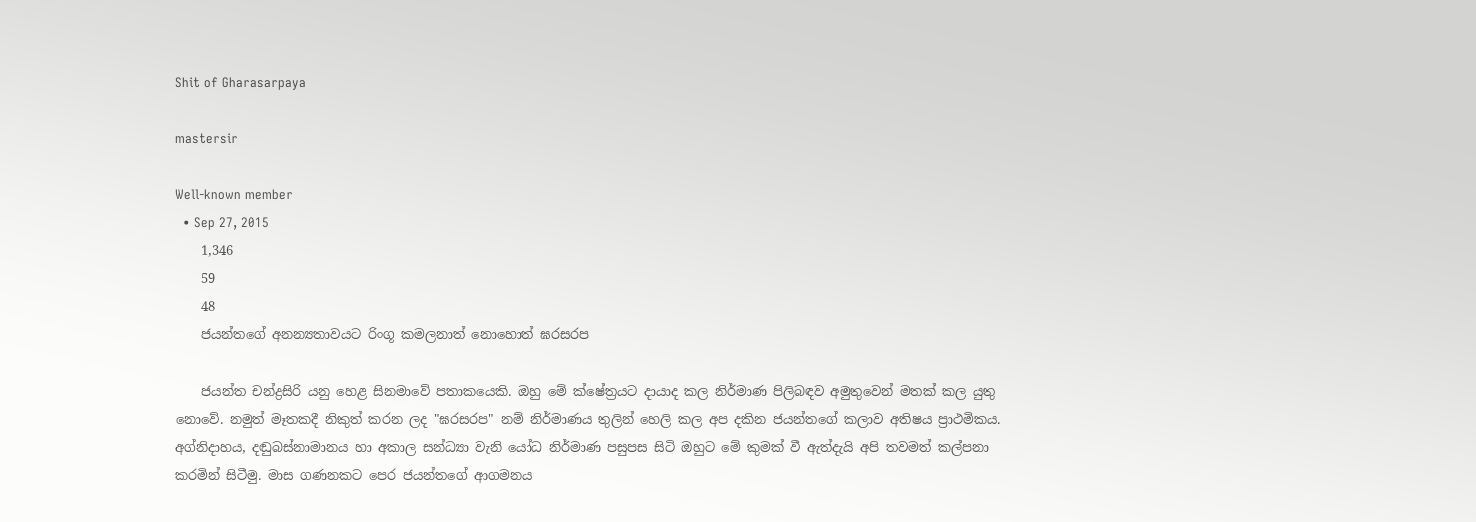Shit of Gharasarpaya

mastersir

Well-known member
  • Sep 27, 2015
    1,346
    59
    48
    ජයන්තගේ අනන්‍යතාවයට රිංගූ කමලනාත් නොහොත් ඝරසරප

    ජයන්ත චන්ද්‍රසිරි යනු හෙළ සිනමාවේ පතාකයෙකි. ඔහු මේ ක්ෂේත්‍රයට දායාද කල නිර්මාණ පිලිබඳව අමුතුවෙන් මතක් කල යුතු නොවේ. නමුත් මෑතකදී නිකුත් කරන ලද "ඝරසරප" නම් නිර්මාණය තුලින් හෙලි කල අප දකින ජයන්තගේ කලාව අතිෂය ප්‍රාථමිකය. අග්නිදාහය, දඬුබස්නාමානය හා අකාල සන්ධ්‍යා වැනි යෝධ නිර්මාණ පසුපස සිටි ඔහුට මේ කුමක් වී ඇත්දැයි අපි තවමත් කල්පනා කරමින් සිටීමු. මාස ගණනකට පෙර ජයන්තගේ ආගමනය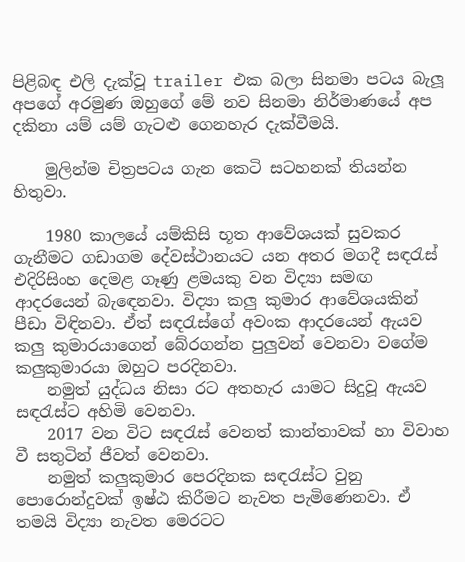පිළිබඳ එලි දැක්වූ trailer එක බලා සිනමා පටය බැලූ අපගේ අරමුණ ඔහුගේ මේ නව සිනමා නිර්මාණයේ අප දකිනා යම් යම් ගැටළු ගෙනහැර දැක්වීමයි.

    මුලින්ම චිත්‍රපටය ගැන කෙටි සටහනක් තියන්න හිතුවා.

    1980 කාලයේ යම්කිසි භූත ආවේශයක් සුවකර ගැනීමට ගඩාගම දේවස්ථානයට යන අතර මගදී සඳරැස් එදිරිසිංහ දෙමළ ගෑණු ළමයකු වන විද්‍යා සමඟ ආදරයෙන් බැඳෙනවා. විද්‍යා කලු කුමාර ආවේශයකින් පීඩා විඳිනවා. ඒත් සඳරැස්ගේ අවංක ආදරයෙන් ඇයව කලු කුමාරයාගෙන් බේරගන්න පුලුවන් වෙනවා වගේම කලුකුමාරයා ඔහුට පරදිනවා.
    නමුත් යුද්ධය නිසා රට අතහැර යාමට සිදුවූ ඇයව සඳරැස්ට අහිමි වෙනවා.
    2017 වන විට සඳරැස් වෙනත් කාන්තාවක් හා විවාහ වී සතුටින් ජීවත් වෙනවා.
    නමුත් කලුකුමාර පෙරදිනක සඳරැස්ට වුනු පොරොන්දුවක් ඉෂ්ඨ කිරීමට නැවත පැමිණෙනවා. ඒ තමයි විද්‍යා නැවත මෙරටට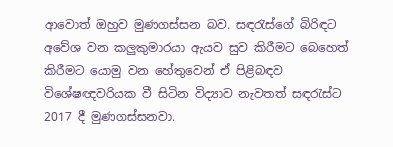ආවොත් ඔහුව මුණගස්සන බව. සඳරැස්ගේ බිරිඳට අවේශ වන කලුකුමාරයා ඇයව සුව කිරීමට බෙහෙත් කිරීමට යොමු වන හේතුවෙන් ඒ පිළිබඳව විශේෂඥවරියක වී සිටින විද්‍යාව නැවතත් සඳරැස්ට 2017 දී මුණගස්සනවා.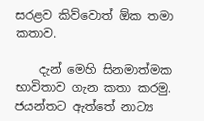සරළව කිව්වොත් ඕක තමා කතාව.

    දැන් මෙහි සිනමාත්මක භාවිතාව ගැන කතා කරමු. ජයන්තට ඇත්තේ නාට්‍ය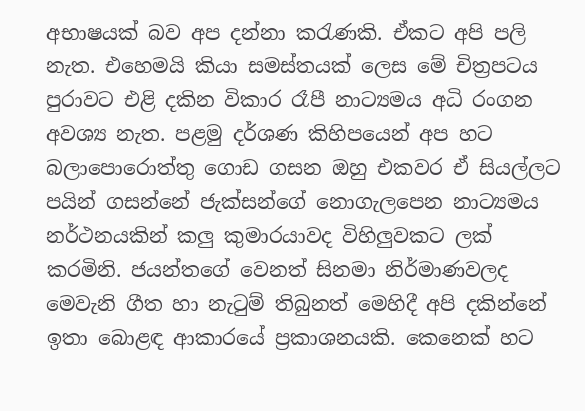අභාෂයක් බව අප දන්නා කරැණකි. ඒකට අපි පලි නැත. එහෙමයි කියා සමස්තයක් ලෙස මේ චිත්‍රපටය පුරාවට එළි දකින විකාර රෑපී නාට්‍යමය අධි රංගන අවශ්‍ය නැත. පළමු දර්ශණ කිහිපයෙන් අප හට බලාපොරොත්තු ගොඩ ගසන ඔහු එකවර ඒ සියල්ලට පයින් ගසන්නේ ජැක්සන්ගේ නොගැලපෙන නාට්‍යමය නර්ථනයකින් කලු කුමාරයාවද විහිලුවකට ලක් කරමිනි. ජයන්තගේ වෙනත් සිනමා නිර්මාණවලද මෙවැනි ගීත හා නැටුම් තිබුනත් මෙහිදී අපි දකින්නේ ඉතා බොළඳ ආකාරයේ ප්‍රකාශනයකි. කෙනෙක් හට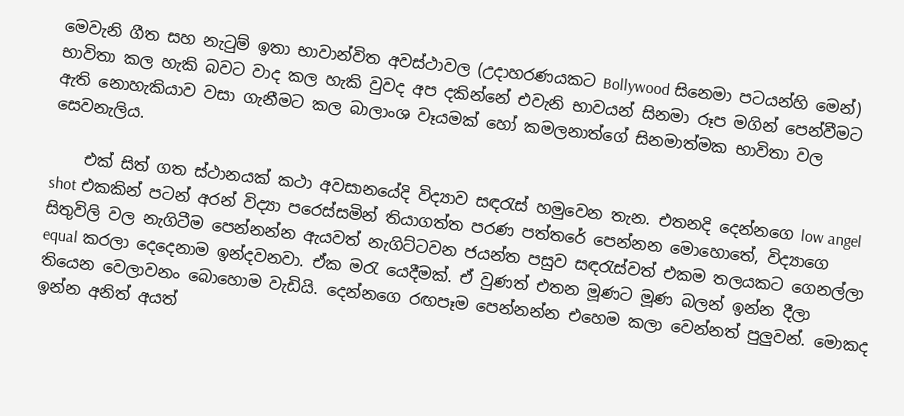මෙවැනි ගීත සහ නැටුම් ඉතා භාවාන්විත අවස්ථාවල (උදාහරණයකට Bollywood සිනෙමා පටයන්හි මෙන්) භාවිතා කල හැකි බවට වාද කල හැකි වුවද අප දකින්නේ එවැනි භාවයන් සිනමා රූප මගින් පෙන්වීමට ඇති නොහැකියාව වසා ගැනීමට කල බාලාංශ වෑයමක් හෝ කමලනාත්ගේ සිනමාත්මක භාවිතා වල සෙවනැලිය.

    එක් සිත් ගත ස්ථානයක් කථා අවසානයේදි විද්‍යාව සඳරැස් හමුවෙන තැන. එතනදි දෙන්නගෙ low angel shot එකකින් පටන් අරන් විද්‍යා පරෙස්සමින් තියාගත්ත පරණ පත්තරේ පෙන්නන මොහොතේ, විද්‍යාගෙ සිතුවිලි වල නැගිටීම පෙන්නන්න ඇයවත් නැගිට්ටවන ජයන්ත පසුව සඳරැස්වත් එකම තලයකට ගෙනල්ලා equal කරලා දෙදෙනාම ඉන්දවනවා. ඒක මරැ යෙදීමක්. ඒ වුණත් එතන මූණට මූණ බලන් ඉන්න දීලා තියෙන වෙලාවනං බොහොම වැඩියි. දෙන්නගෙ රඟපෑම පෙන්නන්න එහෙම කලා වෙන්නත් පුලුවන්. මොකද ඉන්න අනිත් අයත්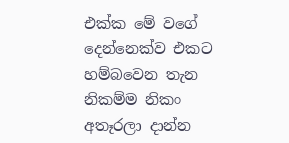එක්ක මේ වගේ දෙන්නෙක්ව එකට හම්බවෙන තැන නිකම්ම නිකං අතෑරලා දාන්න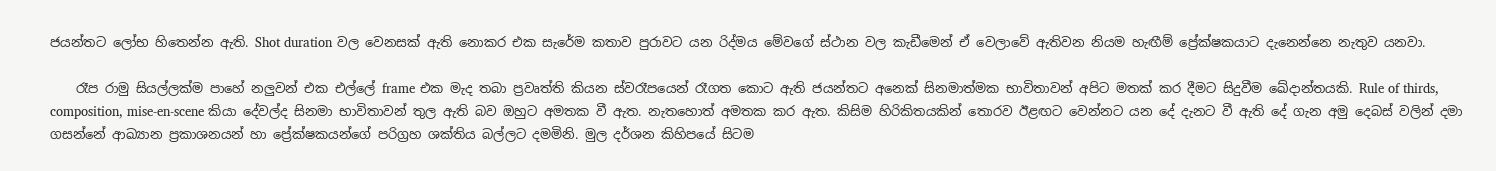ජයන්තට ලෝභ හිතෙන්න ඇති. Shot duration වල වෙනසක් ඇති නොකර එක සැරේම කතාව පුරාවට යන රිද්මය මේවගේ ස්ථාන වල කැඩීමෙන් ඒ වෙලාවේ ඇතිවන නියම හැඟීම් ප්‍රේක්ෂකයාට දැනෙන්නෙ නැතුව යනවා.

    රෑප රාමු සියල්ලක්ම පාහේ නලුවන් එක එල්ලේ frame එක මැද තබා ප්‍රවෘත්ති කියන ස්වරෑපයෙන් රෑගත කොට ඇති ජයන්තට අනෙක් සිනමාත්මක භාවිතාවන් අපිට මතක් කර දීමට සිදුවීම ඛේදාන්තයකි. Rule of thirds, composition, mise-en-scene කියා දේවල්ද සිනමා භාවිතාවන් තුල ඇති බව ඔහුට අමතක වී ඇත. නැතහොත් අමතක කර ඇත. කිසිම හිරිකිතයකින් තොරව ඊළඟට වෙන්නට යන දේ දැනට වී ඇති දේ ගැන අමු දෙබස් වලින් දමා ගසන්නේ ආඛ්‍යාන ප්‍රකාශනයන් හා ප්‍රේක්ෂකයන්ගේ පරිග්‍රහ ශක්තිය බල්ලට දමමිනි. මුල දර්ශන කිහිපයේ සිටම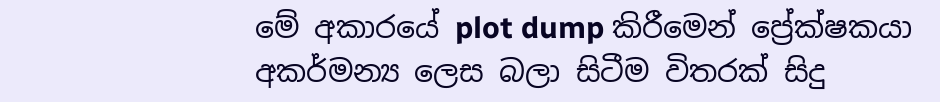මේ අකාරයේ plot dump කිරීමෙන් ප්‍රේක්ෂකයා අකර්මන්‍ය ලෙස බලා සිටීම විතරක් සිදු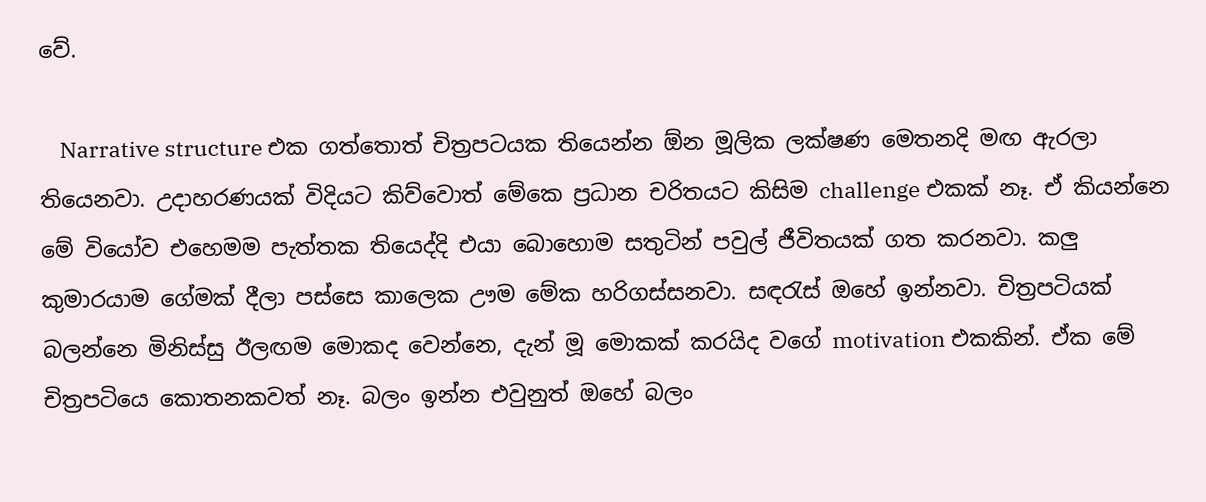වේ.

    Narrative structure එක ගත්තොත් චිත්‍රපටයක තියෙන්න ඕන මූලික ලක්ෂණ මෙතනදි මඟ ඇරලා තියෙනවා. උදාහරණයක් විදියට කිව්වොත් මේකෙ ප්‍රධාන චරිතයට කිසිම challenge එකක් නෑ. ඒ කියන්නෙ මේ වියෝව එහෙමම පැත්තක තියෙද්දි එයා බොහොම සතුටින් පවුල් ජීවිතයක් ගත කරනවා. කලු කුමාරයාම ගේමක් දීලා පස්සෙ කාලෙක ඌම මේක හරිගස්සනවා. සඳරැස් ඔහේ ඉන්නවා. චිත්‍රපටියක් බලන්නෙ මිනිස්සු ඊලඟම මොකද වෙන්නෙ, දැන් මූ මොකක් කරයිද වගේ motivation එකකින්. ඒක මේ චිත්‍රපටියෙ කොතනකවත් නෑ. බලං ඉන්න එවුනුත් ඔහේ බලං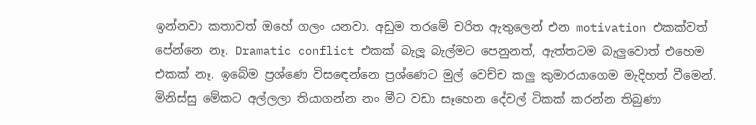ඉන්නවා කතාවත් ඔහේ ගලං යනවා. අඩුම තරමේ චරිත ඇතුලෙන් එන motivation එකක්වත් පේන්නෙ නෑ. Dramatic conflict එකක් බැලූ බැල්මට පෙනුනත්, ඇත්තටම බැලුවොත් එහෙම එකක් නෑ. ඉබේම ප්‍රශ්ණෙ විසඳෙන්නෙ ප්‍රශ්ණෙට මුල් වෙච්ච කලු කුමාරයාගෙම මැදිහත් වීමෙන්. මිනිස්සු මේකට අල්ලලා තියාගන්න නං මීට වඩා සෑහෙන දේවල් ටිකක් කරන්න තිබුණා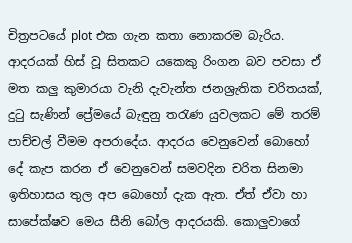චිත්‍රපටයේ plot එක ගැන කතා නොකරම බැරිය. ආදරයක් හිස් වූ සිතකට යකෙකු රිංගන බව පවසා ඒ මත කලු කුමාරයා වැනි දැවැන්ත ජනශ්‍රැතික චරිතයක්, දුටු සැණින් ප්‍රේමයේ බැඳුනු තරැණ යුවලකට මේ තරම් පාච්චල් වීමම අපරාදේය. ආදරය වෙනුවෙන් බොහෝ දේ කැප කරන ඒ වෙනුවෙන් සමවදින චරිත සිනමා ඉතිහාසය තුල අප බොහෝ දැක ඇත. ඒත් ඒවා හා සාපේක්ෂව මෙය සීනි බෝල ආදරයකි. කොලුවාගේ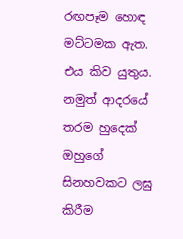රඟපෑම හොඳ මට්ටමක ඇත. එය කිව යුතුය. නමුත් ආදරයේ තරම හුදෙක් ඔහුගේ සිනහවකට ලඝු කිරීම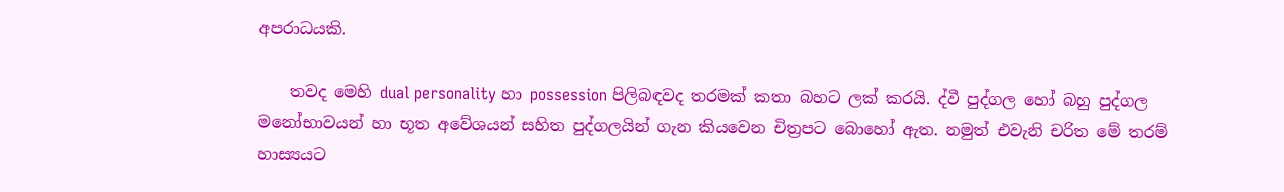අපරාධයකි.

    තවද මෙහි dual personality හා possession පිලිබඳවද තරමක් කතා බහට ලක් කරයි. ද්වී පුද්ගල හෝ බහු පුද්ගල මනෝභාවයන් හා භූත අවේශයන් සහිත පුද්ගලයින් ගැන කියවෙන චිත්‍රපට බොහෝ ඇත. නමුත් එවැනි චරිත මේ තරම් හාස්‍යයට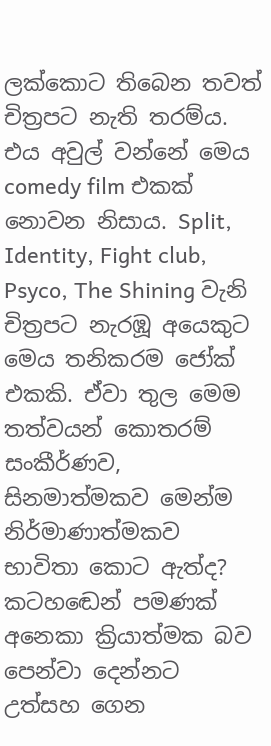ලක්කොට තිබෙන තවත් චිත්‍රපට නැති තරම්ය. එය අවුල් වන්නේ මෙය comedy film එකක් නොවන නිසාය. Split, Identity, Fight club, Psyco, The Shining වැනි චිත්‍රපට නැරඹූ අයෙකුට මෙය තනිකරම ජෝක් එකකි. ඒවා තුල මෙම තත්වයන් කොතරම් සංකීර්ණව, සිනමාත්මකව මෙන්ම නිර්මාණාත්මකව භාවිතා කොට ඇත්ද? කටහඬෙන් පමණක් අනෙකා ක්‍රියාත්මක බව පෙන්වා දෙන්නට උත්සහ ගෙන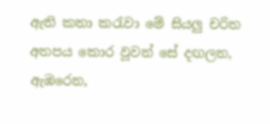ඇති කතා කරැවා මේ සියලු චරිත අතපය කොර වූවන් සේ දඟලන, ඇඹරෙන,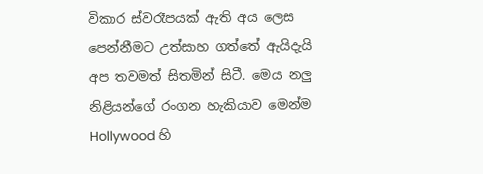විකාර ස්වරෑපයක් ඇති අය ලෙස පෙන්නීමට උත්සාහ ගත්තේ ඇයිදැයි අප තවමත් සිතමින් සිටී. මෙය නලු නිළියන්ගේ රංගන හැකියාව මෙන්ම Hollywood හි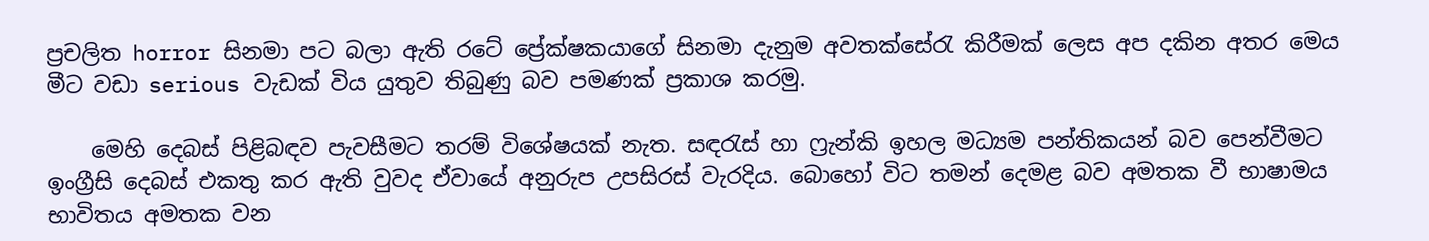ප්‍රචලිත horror සිනමා පට බලා ඇති රටේ ප්‍රේක්ෂකයාගේ සිනමා දැනුම අවතක්සේරැ කිරීමක් ලෙස අප දකින අතර මෙය මීට වඩා serious වැඩක් විය යුතුව තිබුණු බව පමණක් ප්‍රකාශ කරමු.

    මෙහි දෙබස් පිළිබඳව පැවසීමට තරම් විශේෂයක් නැත. සඳරැස් හා ෆ්‍රැන්කි ඉහල මධ්‍යම පන්තිකයන් බව පෙන්වීමට ඉංග්‍රීසි දෙබස් එකතු කර ඇති වුවද ඒවායේ අනුරුප උපසිරස් වැරදිය. බොහෝ විට තමන් දෙමළ බව අමතක වී භාෂාමය භාවිතය අමතක වන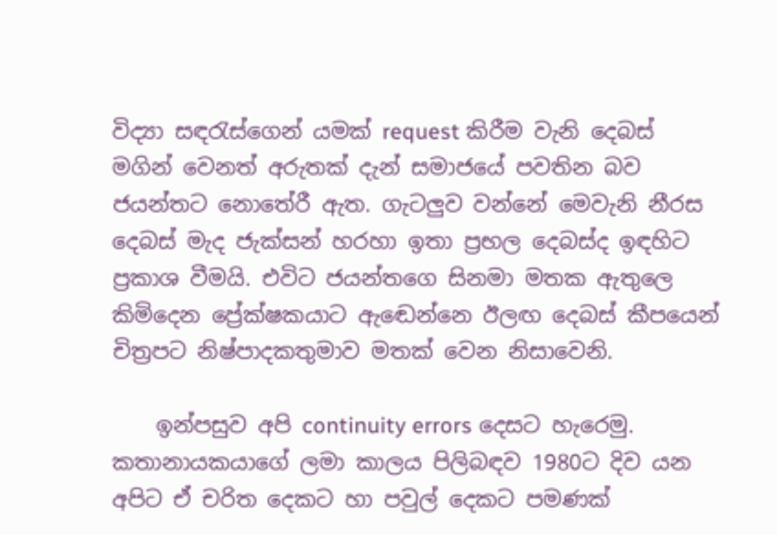විද්‍යා සඳරැස්ගෙන් යමක් request කිරීම වැනි දෙබස් මගින් වෙනත් අරුතක් දැන් සමාජයේ පවතින බව ජයන්තට නොතේරී ඇත. ගැටලුව වන්නේ මෙවැනි නීරස දෙබස් මැද ජැක්සන් හරහා ඉතා ප්‍රභල දෙබස්ද ඉඳහිට ප්‍රකාශ වීමයි. එවිට ජයන්තගෙ සිනමා මතක ඇතුලෙ කිමිදෙන ප්‍රේක්ෂකයාට ඇඬෙන්නෙ ඊලඟ දෙබස් කීපයෙන් චිත්‍රපට නිෂ්පාදකතුමාව මතක් වෙන නිසාවෙනි.

    ඉන්පසුව අපි continuity errors දෙසට හැරෙමු. කතානායකයාගේ ලමා කාලය පිලිබඳව 1980ට දිව යන අපිට ඒ චරිත දෙකට හා පවුල් දෙකට පමණක්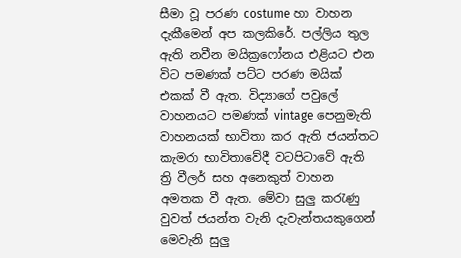සීමා වූ පරණ costume හා වාහන දැකීමෙන් අප කලකිරේ. පල්ලිය තුල ඇති නවීන මයික්‍රෆෝනය එළියට එන විට පමණක් පට්ට පරණ මයික් එකක් වී ඇත. විද්‍යාගේ පවුලේ වාහනයට පමණක් vintage පෙනුමැති වාහනයක් භාවිතා කර ඇති ජයන්තට කැමරා භාවිතාවේදී වටපිටාවේ ඇති ත්‍රි වීලර් සහ අනෙකුත් වාහන අමතක වී ඇත. මේවා සුලු කරැණු වුවත් ජයන්ත වැනි දැවැන්තයකුගෙන් මෙවැනි සුලු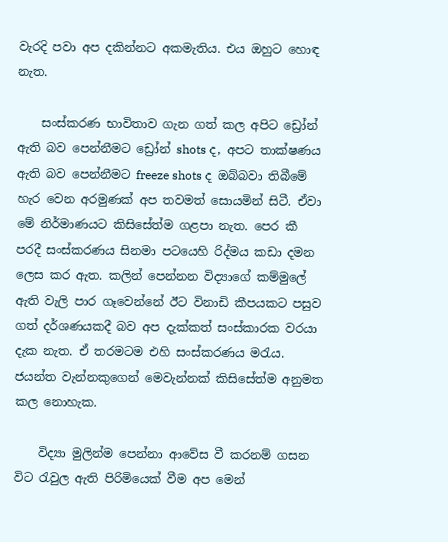වැරදි පවා අප දකින්නට අකමැතිය. එය ඔහුට හොඳ නැත.

    සංස්කරණ භාවිතාව ගැන ගත් කල අපිට ඩ්‍රෝන් ඇති බව පෙන්නීමට ඩ්‍රෝන් shots ද, අපට තාක්ෂණය ඇති බව පෙන්නීමට freeze shots ද ඔබ්බවා තිබීමේ හැර වෙන අරමුණක් අප තවමත් සොයමින් සිටී. ඒවා මේ නිර්මාණයට කිසිසේත්ම ගළපා නැත. පෙර කී පරදී සංස්කරණය සිනමා පටයෙහි රිද්මය කඩා දමන ලෙස කර ඇත. කලින් පෙන්නන විද්‍යාගේ කම්මුලේ ඇති වැලි පාර ගෑවෙන්නේ ඊට විනාඩි කීපයකට පසුව ගත් දර්ශණයකදී බව අප දැක්කත් සංස්කාරක වරයා දැක නැත. ඒ තරමටම එහි සංස්කරණය මරැය. ජයන්ත වැන්නකුගෙන් මෙවැන්නක් කිසිසේත්ම අනුමත කල නොහැක.

    විද්‍යා මුලින්ම පෙන්නා ආවේස වී කරනම් ගසන විට රැවුල ඇති පිරිමියෙක් වීම අප මෙන්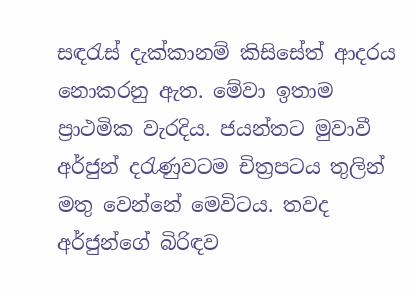සඳරැස් දැක්කානම් කිසිසේත් ආදරය නොකරනු ඇත. මේවා ඉතාම ප්‍රාථමික වැරදිය. ජයන්තට මුවාවී අර්ජුන් දරැණුවටම චිත්‍රපටය තුලින් මතු වෙන්නේ මෙවිටය. තවද අර්ජුන්ගේ බිරිඳව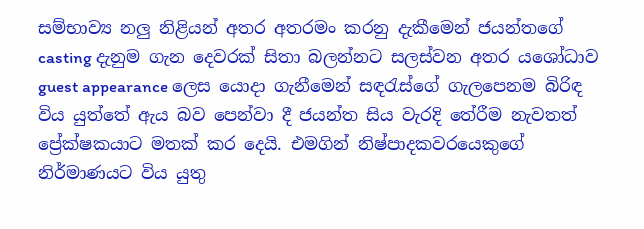සම්භාව්‍ය නලු නිළියන් අතර අතරමං කරනු දැකීමෙන් ජයන්තගේ casting දැනුම ගැන දෙවරක් සිතා බලන්නට සලස්වන අතර යශෝධාව guest appearance ලෙස යොදා ගැනීමෙන් සඳරැස්ගේ ගැලපෙනම බිරිඳ විය යුත්තේ ඇය බව පෙන්වා දී ජයන්ත සිය වැරදි තේරීම නැවතත් ප්‍රේක්ෂකයාට මතක් කර දෙයි. එමගින් නිෂ්පාදකවරයෙකුගේ නිර්මාණයට විය යුතු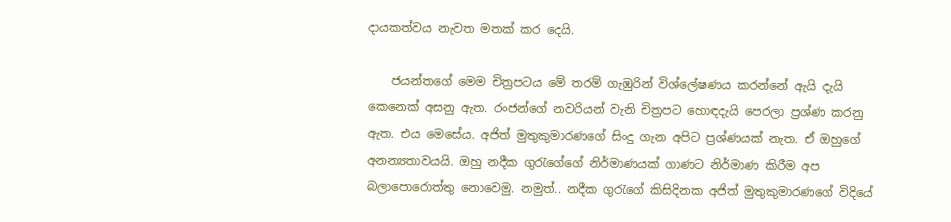දායකත්වය නැවත මතක් කර දෙයි.

    ජයන්තගේ මෙම චිත්‍රපටය මේ තරම් ගැඹුරින් විශ්ලේෂණය කරන්නේ ඇයි දැයි කෙනෙක් අසනු ඇත. රංජන්ගේ නවරියන් වැනි චිත්‍රපට හොඳදැයි පෙරලා ප්‍රශ්ණ කරනු ඇත. එය මෙසේය. අජිත් මුතුකුමාරණගේ සිංදු ගැන අපිට ප්‍රශ්ණයක් නැත. ඒ ඔහුගේ අනන්‍යතාවයයි. ඔහු නදීක ගුරැගේගේ නිර්මාණයක් ගාණට නිර්මාණ කිරීම අප බලාපොරොත්තු නොවෙමු. නමුත්.. නදීක ගුරැගේ කිසිදිනක අජිත් මුතුකුමාරණගේ විදියේ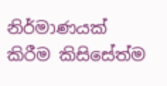නිර්මාණයක් කිරීම කිසිසේත්ම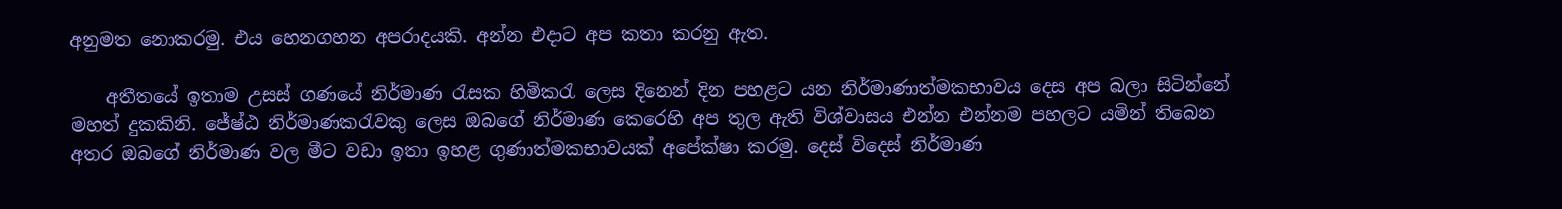අනුමත නොකරමු. එය හෙනගහන අපරාදයකි. අන්න එදාට අප කතා කරනු ඇත.

    අතීතයේ ඉතාම උසස් ගණයේ නිර්මාණ රැසක හිමිකරැ ලෙස දිනෙන් දින පහළට යන නිර්මාණාත්මකභාවය දෙස අප බලා සිටින්නේ මහත් දුකකිනි. ජේෂ්ඨ නිර්මාණකරැවකු ලෙස ඔබගේ නිර්මාණ කෙරෙහි අප තුල ඇති විශ්වාසය එන්න එන්නම පහලට යමින් තිබෙන අතර ඔබගේ නිර්මාණ වල මීට වඩා ඉතා ඉහළ ගුණාත්මකභාවයක් අපේක්ෂා කරමු. දෙස් විදෙස් නිර්මාණ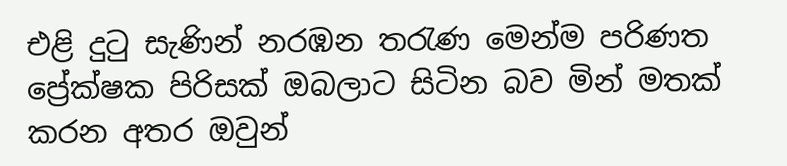එළි දුටු සැණින් නරඹන තරැණ මෙන්ම පරිණත ප්‍රේක්ෂක පිරිසක් ඔබලාට සිටින බව මින් මතක් කරන අතර ඔවුන්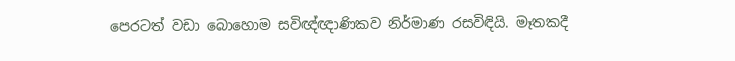පෙරටත් වඩා බොහොම සවිඥ්ඥාණිකව නිර්මාණ රසවිඳියි. මෑතකදී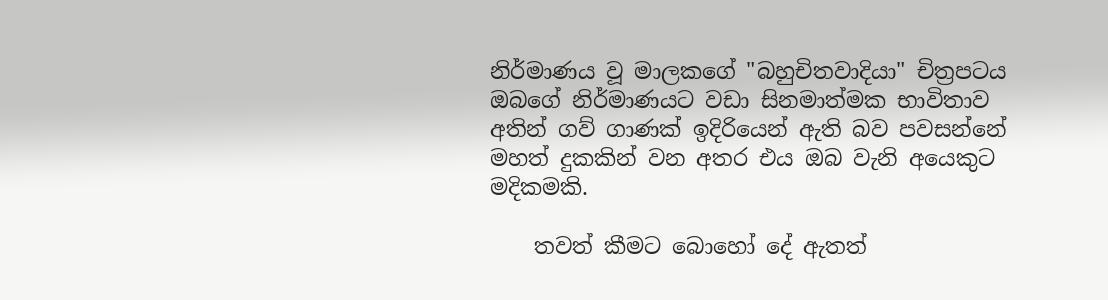නිර්මාණය වූ මාලකගේ "බහුචිතවාදියා" චිත්‍රපටය ඔබගේ නිර්මාණයට වඩා සිනමාත්මක භාවිතාව අතින් ගව් ගාණක් ඉදිරියෙන් ඇති බව පවසන්නේ මහත් දුකකින් වන අතර එය ඔබ වැනි අයෙකුට මදිකමකි.

    තවත් කීමට බොහෝ දේ ඇතත්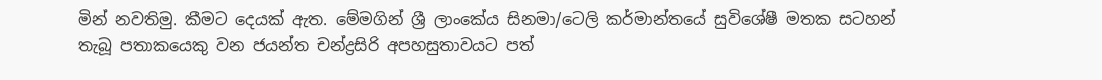මින් නවතිමු. කීමට දෙයක් ඇත. මේමගින් ශ්‍රී ලාංකේය සිනමා/ටෙලි කර්මාන්තයේ සුවිශේෂී මතක සටහන් තැබූ පතාකයෙකු වන ජයන්ත චන්ද්‍රසිරි අපහසුතාවයට පත්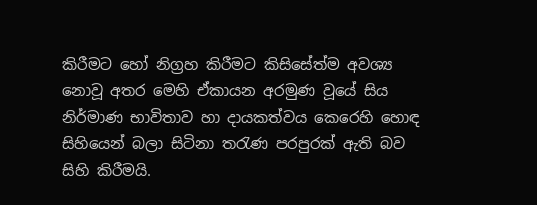කිරීමට හෝ නිග්‍රහ කිරීමට කිසිසේත්ම අවශ්‍ය නොවූ අතර මෙහි ඒකායන අරමුණ වූයේ සිය නිර්මාණ භාවිතාව හා දායකත්වය කෙරෙහි හොඳ සිහියෙන් බලා සිටිනා තරැණ පරපුරක් ඇති බව සිහි කිරීමයි.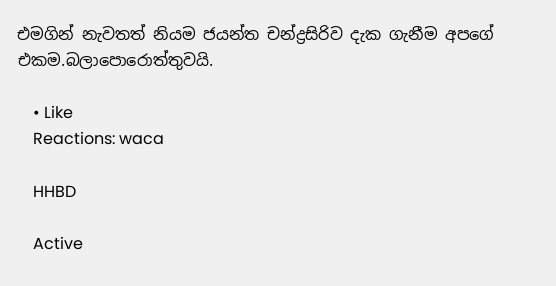එමගින් නැවතත් නියම ජයන්ත චන්ද්‍රසිරිව දැක ගැනීම අපගේ එකම.බලාපොරොත්තුවයි.

    • Like
    Reactions: waca

    HHBD

    Active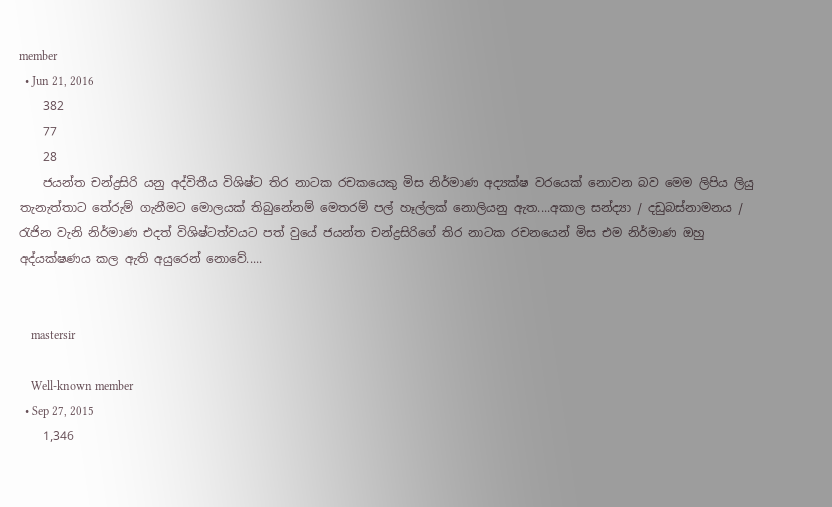member
  • Jun 21, 2016
    382
    77
    28
    ජයන්ත චන්ද්‍රසිරි යනු අද්විතීය විශිෂ්ට තිර නාටක රචකයෙකු මිස නිර්මාණ අද්‍යක්ෂ වරයෙක් නොවන බව මෙම ලිපිය ලියු තැනැත්තාට තේරුම් ගැනීමට මොලයක් තිබුනේනම් මෙතරම් පල් හෑල්ලක් නොලියනු ඇත....අකාල සන්ද්‍යා / දඩුබස්නාමනය / රැජින වැනි නිර්මාණ එදත් විශිෂ්ටත්වයට පත් වුයේ ජයන්ත චන්ද්‍රසිරිගේ තිර නාටක රචනයෙන් මිස එම නිර්මාණ ඔහු අද්යක්ෂණය කල ඇති අයුරෙන් නොවේ.....


    mastersir

    Well-known member
  • Sep 27, 2015
    1,346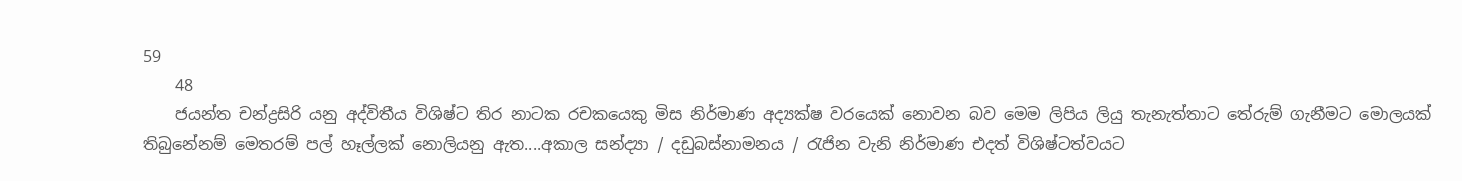59
    48
    ජයන්ත චන්ද්‍රසිරි යනු අද්විතීය විශිෂ්ට තිර නාටක රචකයෙකු මිස නිර්මාණ අද්‍යක්ෂ වරයෙක් නොවන බව මෙම ලිපිය ලියු තැනැත්තාට තේරුම් ගැනීමට මොලයක් තිබුනේනම් මෙතරම් පල් හෑල්ලක් නොලියනු ඇත....අකාල සන්ද්‍යා / දඩුබස්නාමනය / රැජින වැනි නිර්මාණ එදත් විශිෂ්ටත්වයට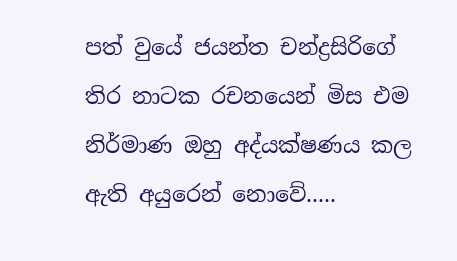පත් වුයේ ජයන්ත චන්ද්‍රසිරිගේ තිර නාටක රචනයෙන් මිස එම නිර්මාණ ඔහු අද්යක්ෂණය කල ඇති අයුරෙන් නොවේ.....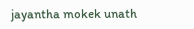jayantha mokek unath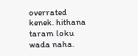overrated kenek. hithana taram loku wada naha.